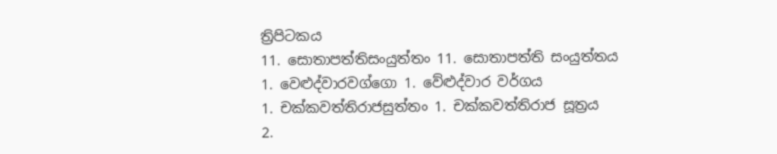ත්‍රිපිටකය
11. සොතාපත්තිසංයුත්තං 11. සොතාපත්ති සංයුත්තය
1. වෙළුද්වාරවග්ගො 1. වේළුද්වාර වර්ගය
1. චක්කවත්තිරාජසුත්තං 1. චක්කවත්තිරාජ සූත්‍රය
2.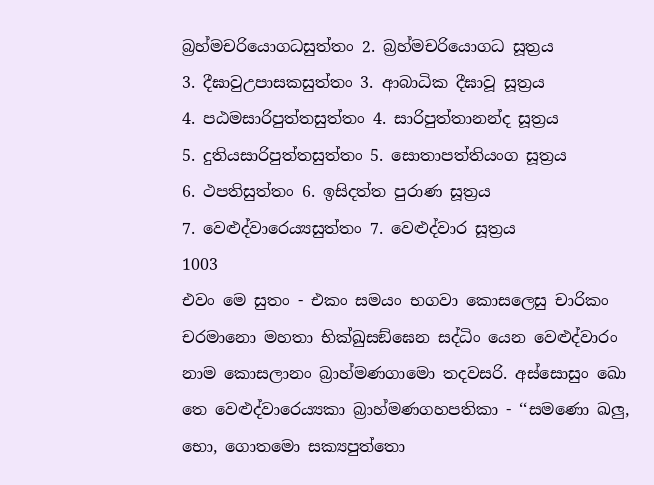බ්‍රහ්මචරියොගධසුත්තං 2. බ්‍රහ්මචරියොගධ සූත්‍රය
3. දීඝාවුඋපාසකසුත්තං 3. ආබාධික දීඝාවූ සූත්‍රය
4. පඨමසාරිපුත්තසුත්තං 4. සාරිපුත්තානන්ද සූත්‍රය
5. දුතියසාරිපුත්තසුත්තං 5. සොතාපත්තියංග සූත්‍රය
6. ථපතිසුත්තං 6. ඉසිදත්ත පුරාණ සූත්‍රය
7. වෙළුද්වාරෙය්‍යසුත්තං 7. වෙළුද්වාර සූත්‍රය
1003
එවං මෙ සුතං - එකං සමයං භගවා කොසලෙසු චාරිකං චරමානො මහතා භික්ඛුසඞ්ඝෙන සද්ධිං යෙන වෙළුද්වාරං නාම කොසලානං බ්‍රාහ්මණගාමො තදවසරි. අස්සොසුං ඛො තෙ වෙළුද්වාරෙය්‍යකා බ්‍රාහ්මණගහපතිකා - ‘‘සමණො ඛලු, භො, ගොතමො සක්‍යපුත්තො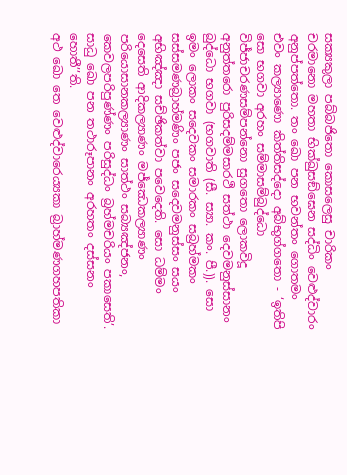සක්‍යකුලා පබ්බජිතො කොසලෙසු චාරිකං චරමානො මහතා භික්ඛුසඞ්ඝෙන සද්ධිං වෙළුද්වාරං අනුප්පත්තො. තං ඛො පන භවන්තං ගොතමං එවං කල්‍යාණො කිත්තිසද්දො අබ්භුග්ගතො - ‘ඉතිපි සො භගවා අරහං සම්මාසම්බුද්ධො විජ්ජාචරණසම්පන්නො සුගතො ලොකවිදූ අනුත්තරො පුරිසදම්මසාරථි සත්ථා දෙවමනුස්සානං බුද්ධො භගවා (භගවාති (සී. ස්‍යා. කං. පී.)). සො ඉමං ලොකං සදෙවකං සමාරකං සබ්‍රහ්මකං සස්සමණබ්‍රාහ්මණිං පජං සදෙවමනුස්සං සයං අභිඤ්ඤා සච්ඡිකත්වා පවෙදෙති. සො ධම්මං දෙසෙති ආදිකල්‍යාණං මජ්ඣෙකල්‍යාණං පරියොසානකල්‍යාණං සාත්ථං සබ්‍යඤ්ජනං, කෙවලපරිපුණ්ණං පරිසුද්ධං බ්‍රහ්මචරියං පකාසෙති’. සාධු ඛො පන තථාරූපානං අරහතං දස්සනං හොතී’’ති.
අථ ඛො තෙ වෙළුද්වාරෙය්‍යකා බ්‍රාහ්මණගහපතිකා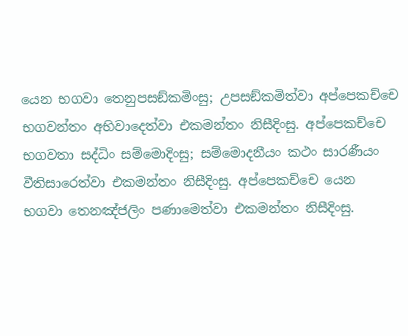යෙන භගවා තෙනුපසඞ්කමිංසු; උපසඞ්කමිත්වා අප්පෙකච්චෙ භගවන්තං අභිවාදෙත්වා එකමන්තං නිසීදිංසු. අප්පෙකච්චෙ භගවතා සද්ධිං සම්මොදිංසු; සම්මොදනීයං කථං සාරණීයං වීතිසාරෙත්වා එකමන්තං නිසීදිංසු. අප්පෙකච්චෙ යෙන භගවා තෙනඤ්ජලිං පණාමෙත්වා එකමන්තං නිසීදිංසු.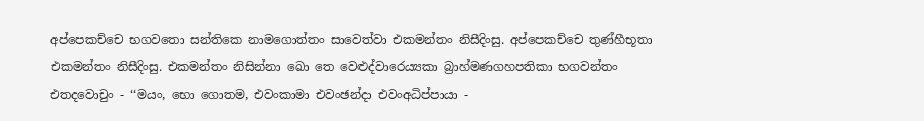අප්පෙකච්චෙ භගවතො සන්තිකෙ නාමගොත්තං සාවෙත්වා එකමන්තං නිසීදිංසු. අප්පෙකච්චෙ තුණ්හීභූතා එකමන්තං නිසීදිංසු. එකමන්තං නිසින්නා ඛො තෙ වෙළුද්වාරෙය්‍යකා බ්‍රාහ්මණගහපතිකා භගවන්තං එතදවොචුං - ‘‘මයං, භො ගොතම, එවංකාමා එවංඡන්දා එවංඅධිප්පායා -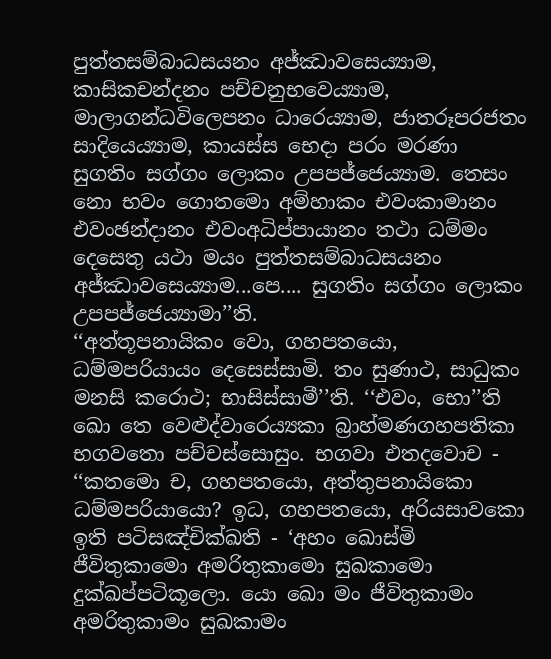පුත්තසම්බාධසයනං අජ්ඣාවසෙය්‍යාම, කාසිකචන්දනං පච්චනුභවෙය්‍යාම, මාලාගන්ධවිලෙපනං ධාරෙය්‍යාම, ජාතරූපරජතං සාදියෙය්‍යාම, කායස්ස භෙදා පරං මරණා සුගතිං සග්ගං ලොකං උපපජ්ජෙය්‍යාම. තෙසං නො භවං ගොතමො අම්හාකං එවංකාමානං එවංඡන්දානං එවංඅධිප්පායානං තථා ධම්මං දෙසෙතු යථා මයං පුත්තසම්බාධසයනං අජ්ඣාවසෙය්‍යාම...පෙ.... සුගතිං සග්ගං ලොකං උපපජ්ජෙය්‍යාමා’’ති.
‘‘අත්තූපනායිකං වො, ගහපතයො, ධම්මපරියායං දෙසෙස්සාමි. තං සුණාථ, සාධුකං මනසි කරොථ; භාසිස්සාමී’’ති. ‘‘එවං, භො’’ති ඛො තෙ වෙළුද්වාරෙය්‍යකා බ්‍රාහ්මණගහපතිකා භගවතො පච්චස්සොසුං. භගවා එතදවොච -
‘‘කතමො ච, ගහපතයො, අත්තුපනායිකො ධම්මපරියායො? ඉධ, ගහපතයො, අරියසාවකො ඉති පටිසඤ්චික්ඛති - ‘අහං ඛොස්මි ජීවිතුකාමො අමරිතුකාමො සුඛකාමො දුක්ඛප්පටිකූලො. යො ඛො මං ජීවිතුකාමං අමරිතුකාමං සුඛකාමං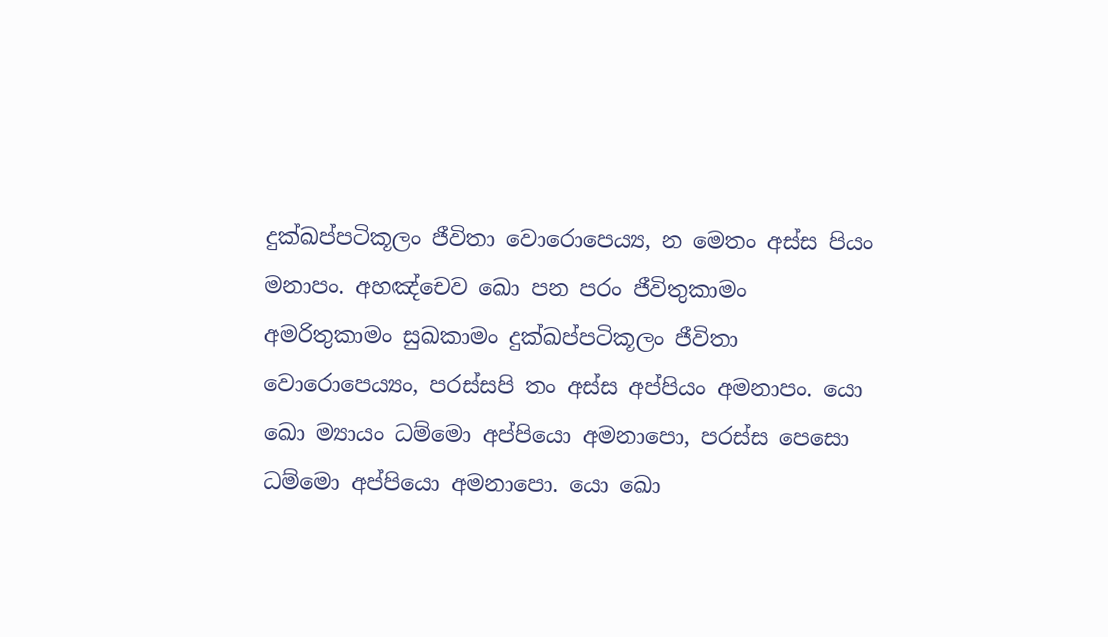දුක්ඛප්පටිකූලං ජීවිතා වොරොපෙය්‍ය, න මෙතං අස්ස පියං මනාපං. අහඤ්චෙව ඛො පන පරං ජීවිතුකාමං අමරිතුකාමං සුඛකාමං දුක්ඛප්පටිකූලං ජීවිතා වොරොපෙය්‍යං, පරස්සපි තං අස්ස අප්පියං අමනාපං. යො ඛො ම්‍යායං ධම්මො අප්පියො අමනාපො, පරස්ස පෙසො ධම්මො අප්පියො අමනාපො. යො ඛො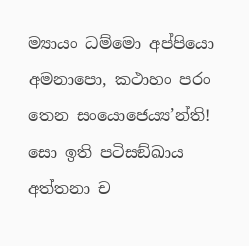ම්‍යායං ධම්මො අප්පියො අමනාපො, කථාහං පරං තෙන සංයොජෙය්‍ය’න්ති! සො ඉති පටිසඞ්ඛාය අත්තනා ච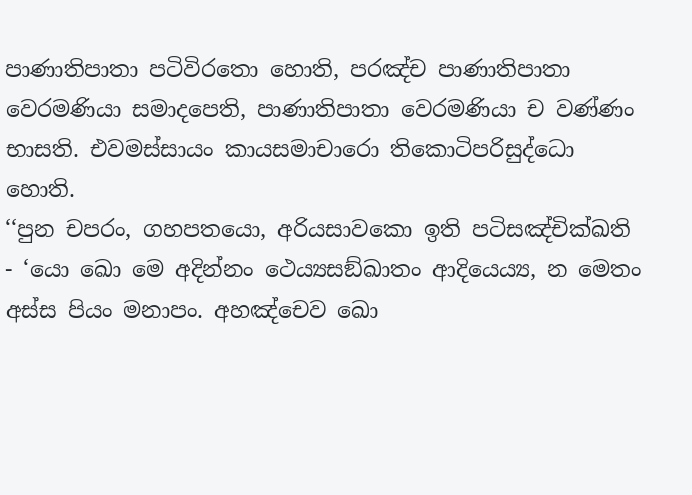පාණාතිපාතා පටිවිරතො හොති, පරඤ්ච පාණාතිපාතා වෙරමණියා සමාදපෙති, පාණාතිපාතා වෙරමණියා ච වණ්ණං භාසති. එවමස්සායං කායසමාචාරො තිකොටිපරිසුද්ධො හොති.
‘‘පුන චපරං, ගහපතයො, අරියසාවකො ඉති පටිසඤ්චික්ඛති - ‘යො ඛො මෙ අදින්නං ථෙය්‍යසඞ්ඛාතං ආදියෙය්‍ය, න මෙතං අස්ස පියං මනාපං. අහඤ්චෙව ඛො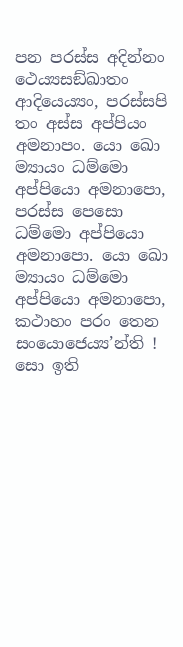පන පරස්ස අදින්නං ථෙය්‍යසඞ්ඛාතං ආදියෙය්‍යං, පරස්සපි තං අස්ස අප්පියං අමනාපං. යො ඛො ම්‍යායං ධම්මො අප්පියො අමනාපො, පරස්ස පෙසො ධම්මො අප්පියො අමනාපො. යො ඛො ම්‍යායං ධම්මො අප්පියො අමනාපො, කථාහං පරං තෙන සංයොජෙය්‍ය’න්ති ! සො ඉති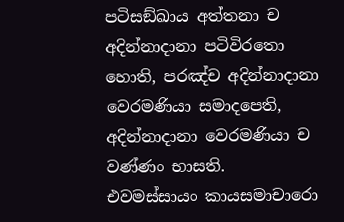පටිසඞ්ඛාය අත්තනා ච අදින්නාදානා පටිවිරතො හොති, පරඤ්ච අදින්නාදානා වෙරමණියා සමාදපෙති, අදින්නාදානා වෙරමණියා ච වණ්ණං භාසති. එවමස්සායං කායසමාචාරො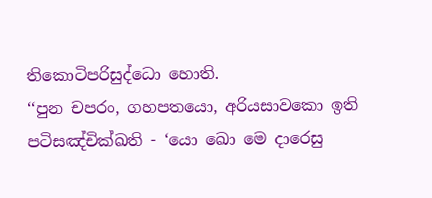තිකොටිපරිසුද්ධො හොති.
‘‘පුන චපරං, ගහපතයො, අරියසාවකො ඉති පටිසඤ්චික්ඛති - ‘යො ඛො මෙ දාරෙසු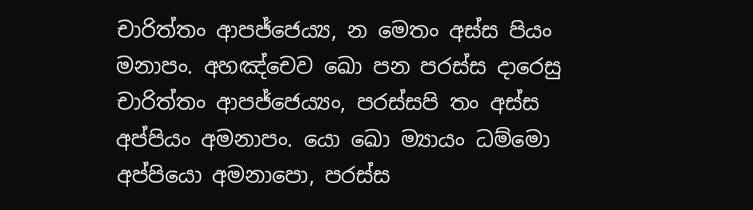චාරිත්තං ආපජ්ජෙය්‍ය, න මෙතං අස්ස පියං මනාපං. අහඤ්චෙව ඛො පන පරස්ස දාරෙසු චාරිත්තං ආපජ්ජෙය්‍යං, පරස්සපි තං අස්ස අප්පියං අමනාපං. යො ඛො ම්‍යායං ධම්මො අප්පියො අමනාපො, පරස්ස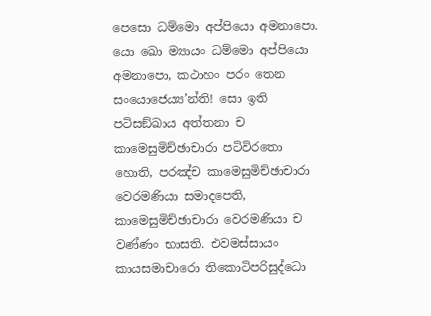පෙසො ධම්මො අප්පියො අමනාපො. යො ඛො ම්‍යායං ධම්මො අප්පියො අමනාපො, කථාහං පරං තෙන සංයොජෙය්‍ය’න්ති! සො ඉති පටිසඞ්ඛාය අත්තනා ච කාමෙසුමිච්ඡාචාරා පටිවිරතො හොති, පරඤ්ච කාමෙසුමිච්ඡාචාරා වෙරමණියා සමාදපෙති, කාමෙසුමිච්ඡාචාරා වෙරමණියා ච වණ්ණං භාසති. එවමස්සායං කායසමාචාරො තිකොටිපරිසුද්ධො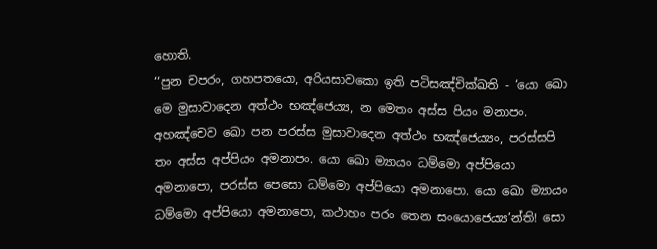හොති.
‘‘පුන චපරං, ගහපතයො, අරියසාවකො ඉති පටිසඤ්චික්ඛති - ‘යො ඛො මෙ මුසාවාදෙන අත්ථං භඤ්ජෙය්‍ය, න මෙතං අස්ස පියං මනාපං. අහඤ්චෙව ඛො පන පරස්ස මුසාවාදෙන අත්ථං භඤ්ජෙය්‍යං, පරස්සපි තං අස්ස අප්පියං අමනාපං. යො ඛො ම්‍යායං ධම්මො අප්පියො අමනාපො, පරස්ස පෙසො ධම්මො අප්පියො අමනාපො. යො ඛො ම්‍යායං ධම්මො අප්පියො අමනාපො, කථාහං පරං තෙන සංයොජෙය්‍ය’න්ති! සො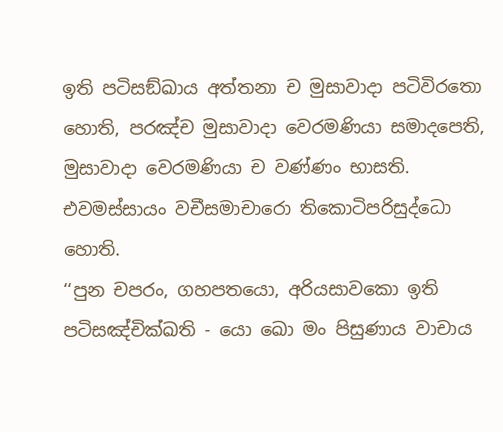ඉති පටිසඞ්ඛාය අත්තනා ච මුසාවාදා පටිවිරතො හොති, පරඤ්ච මුසාවාදා වෙරමණියා සමාදපෙති, මුසාවාදා වෙරමණියා ච වණ්ණං භාසති. එවමස්සායං වචීසමාචාරො තිකොටිපරිසුද්ධො හොති.
‘‘පුන චපරං, ගහපතයො, අරියසාවකො ඉති පටිසඤ්චික්ඛති - යො ඛො මං පිසුණාය වාචාය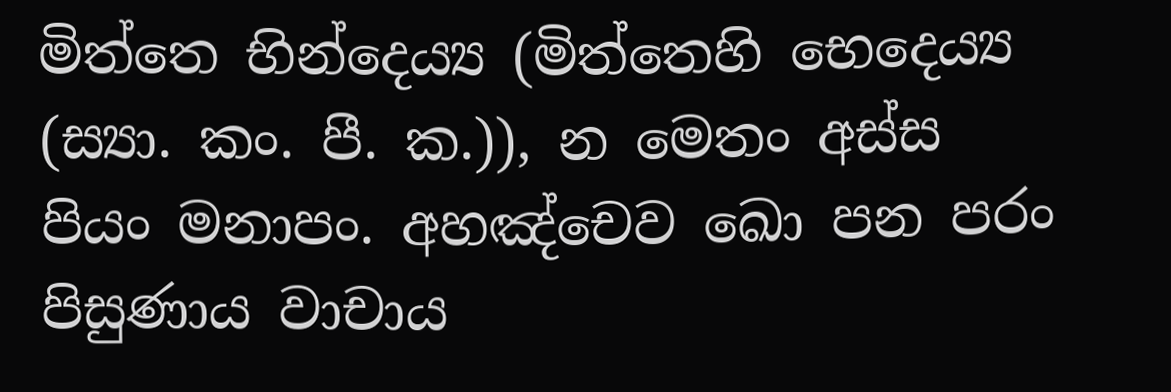මිත්තෙ භින්දෙය්‍ය (මිත්තෙහි භෙදෙය්‍ය (ස්‍යා. කං. පී. ක.)), න මෙතං අස්ස පියං මනාපං. අහඤ්චෙව ඛො පන පරං පිසුණාය වාචාය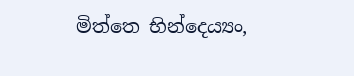මිත්තෙ භින්දෙය්‍යං,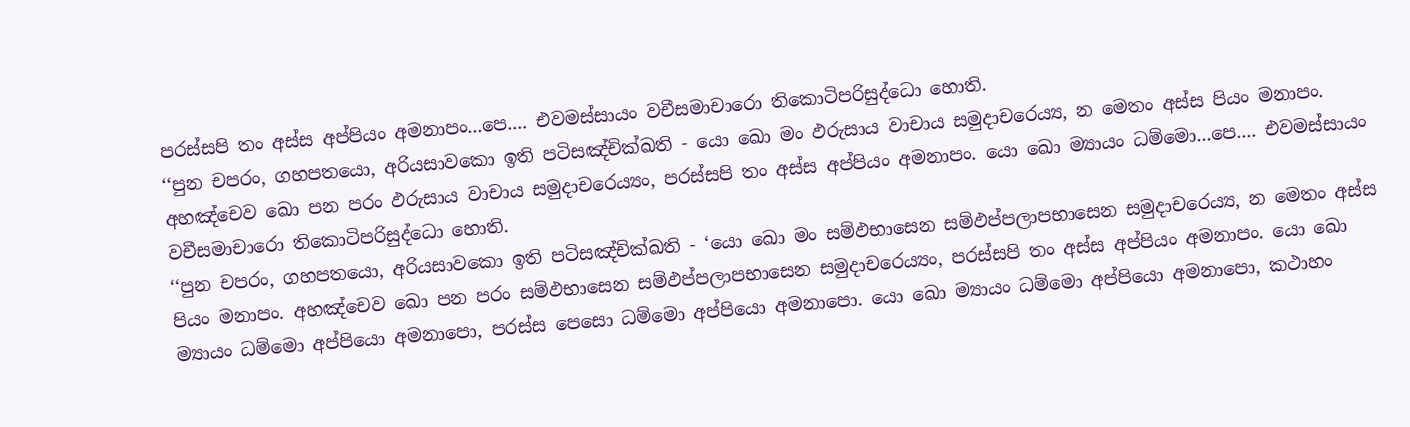පරස්සපි තං අස්ස අප්පියං අමනාපං...පෙ.... එවමස්සායං වචීසමාචාරො තිකොටිපරිසුද්ධො හොති.
‘‘පුන චපරං, ගහපතයො, අරියසාවකො ඉති පටිසඤ්චික්ඛති - යො ඛො මං ඵරුසාය වාචාය සමුදාචරෙය්‍ය, න මෙතං අස්ස පියං මනාපං. අහඤ්චෙව ඛො පන පරං ඵරුසාය වාචාය සමුදාචරෙය්‍යං, පරස්සපි තං අස්ස අප්පියං අමනාපං. යො ඛො ම්‍යායං ධම්මො...පෙ.... එවමස්සායං වචීසමාචාරො තිකොටිපරිසුද්ධො හොති.
‘‘පුන චපරං, ගහපතයො, අරියසාවකො ඉති පටිසඤ්චික්ඛති - ‘යො ඛො මං සම්ඵභාසෙන සම්ඵප්පලාපභාසෙන සමුදාචරෙය්‍ය, න මෙතං අස්ස පියං මනාපං. අහඤ්චෙව ඛො පන පරං සම්ඵභාසෙන සම්ඵප්පලාපභාසෙන සමුදාචරෙය්‍යං, පරස්සපි තං අස්ස අප්පියං අමනාපං. යො ඛො ම්‍යායං ධම්මො අප්පියො අමනාපො, පරස්ස පෙසො ධම්මො අප්පියො අමනාපො. යො ඛො ම්‍යායං ධම්මො අප්පියො අමනාපො, කථාහං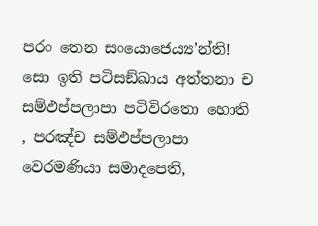පරං තෙන සංයොජෙය්‍ය’න්ති! සො ඉති පටිසඞ්ඛාය අත්තනා ච සම්ඵප්පලාපා පටිවිරතො හොති , පරඤ්ච සම්ඵප්පලාපා වෙරමණියා සමාදපෙති,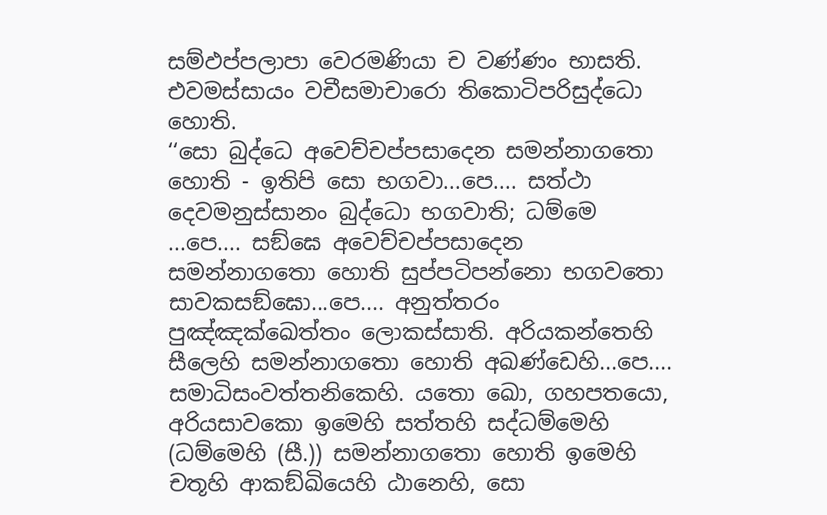සම්ඵප්පලාපා වෙරමණියා ච වණ්ණං භාසති. එවමස්සායං වචීසමාචාරො තිකොටිපරිසුද්ධො හොති.
‘‘සො බුද්ධෙ අවෙච්චප්පසාදෙන සමන්නාගතො හොති - ඉතිපි සො භගවා...පෙ.... සත්ථා දෙවමනුස්සානං බුද්ධො භගවාති; ධම්මෙ ...පෙ.... සඞ්ඝෙ අවෙච්චප්පසාදෙන සමන්නාගතො හොති සුප්පටිපන්නො භගවතො සාවකසඞ්ඝො...පෙ.... අනුත්තරං පුඤ්ඤක්ඛෙත්තං ලොකස්සාති. අරියකන්තෙහි සීලෙහි සමන්නාගතො හොති අඛණ්ඩෙහි...පෙ.... සමාධිසංවත්තනිකෙහි. යතො ඛො, ගහපතයො, අරියසාවකො ඉමෙහි සත්තහි සද්ධම්මෙහි (ධම්මෙහි (සී.)) සමන්නාගතො හොති ඉමෙහි චතූහි ආකඞ්ඛියෙහි ඨානෙහි, සො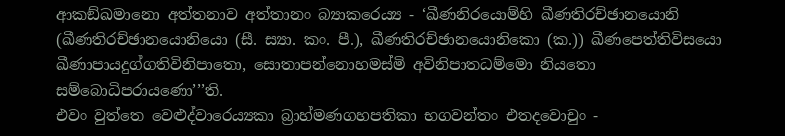ආකඞ්ඛමානො අත්තනාව අත්තානං බ්‍යාකරෙය්‍ය - ‘ඛීණනිරයොම්හි ඛීණතිරච්ඡානයොනි (ඛීණතිරච්ඡානයොනියො (සී. ස්‍යා. කං. පී.), ඛීණතිරච්ඡානයොනිකො (ක.)) ඛීණපෙත්තිවිසයො ඛීණාපායදුග්ගතිවිනිපාතො, සොතාපන්නොහමස්මි අවිනිපාතධම්මො නියතො සම්බොධිපරායණො’’’ති.
එවං වුත්තෙ වෙළුද්වාරෙය්‍යකා බ්‍රාහ්මණගහපතිකා භගවන්තං එතදවොචුං -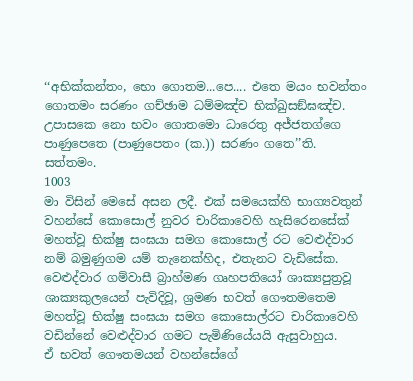‘‘අභික්කන්තං, භො ගොතම...පෙ.... එතෙ මයං භවන්තං ගොතමං සරණං ගච්ඡාම ධම්මඤ්ච භික්ඛුසඞ්ඝඤ්ච. උපාසකෙ නො භවං ගොතමො ධාරෙතු අජ්ජතග්ගෙ පාණුපෙතෙ (පාණුපෙතං (ක.)) සරණං ගතෙ’’ති. සත්තමං.
1003
මා විසින් මෙසේ අසන ලදී. එක් සමයෙක්හි භාග්‍යවතුන් වහන්සේ කොසොල් නුවර චාරිකාවෙහි හැසිරෙනසේක් මහත්වූ භික්ෂු සංඝයා සමග කොසොල් රට වෙළුද්වාර නම් බමුණුගම යම් තැනෙක්හිද, එතැනට වැඩිසේක. වෙළුද්වාර ගම්වාසී බ්‍රාහ්මණ ගෘහපතියෝ ශාක්‍යපුත්‍රවූ ශාක්‍යකුලයෙන් පැවිදිවූ, ශ්‍රමණ භවත් ගෞතමතෙම මහත්වූ භික්ෂු සංඝයා සමග කොසොල්රට චාරිකාවෙහි වඩින්නේ වෙළුද්වාර ගමට පැමිණියේයයි ඇසුවාහුය.
ඒ භවත් ගෞතමයන් වහන්සේගේ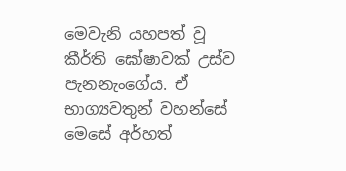මෙවැනි යහපත් වූ කීර්ති ඝෝෂාවක් උස්ව පැනනැංගේය. ඒ භාග්‍යවතුන් වහන්සේ මෙසේ අර්හත්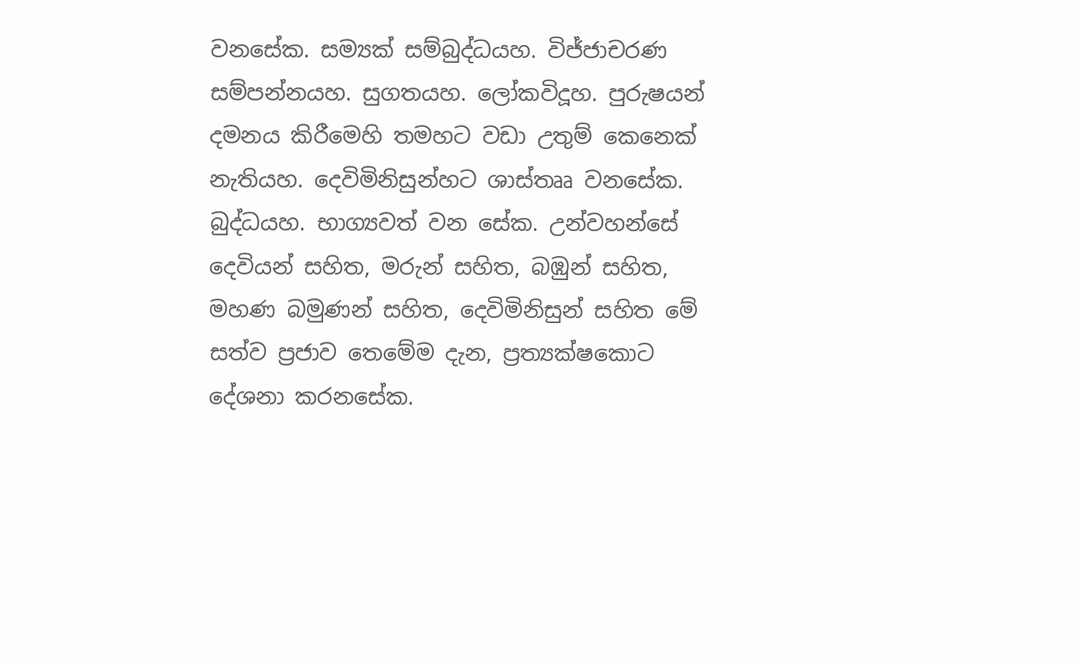වනසේක. සම්‍යක් සම්බුද්ධයහ. විජ්ජාචරණ සම්පන්නයහ. සුගතයහ. ලෝකවිදූහ. පුරුෂයන් දමනය කිරීමෙහි තමහට වඩා උතුම් කෙනෙක් නැතියහ. දෙවිමිනිසුන්හට ශාස්තෲ වනසේක. බුද්ධයහ. භාග්‍යවත් වන සේක. උන්වහන්සේ දෙවියන් සහිත, මරුන් සහිත, බඹුන් සහිත, මහණ බමුණන් සහිත, දෙවිමිනිසුන් සහිත මේ සත්ව ප්‍රජාව තෙමේම දැන, ප්‍රත්‍යක්ෂකොට දේශනා කරනසේක.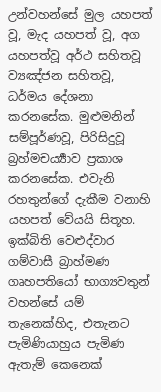උන්වහන්සේ මුල යහපත් වූ, මැද යහපත් වූ, අග යහපත්වූ අර්ථ සහිතවූ ව්‍යඤ්ජන සහිතවූ, ධර්මය දේශනා කරනසේක. මුළුමනින් සම්පූර්ණවූ, පිරිසිදුවූ බ්‍රහ්මචර්‍ය්‍යාව ප්‍රකාශ කරනසේක. එවැනි රහතුන්ගේ දැකීම වනාහි යහපත් වේයයි සිතූහ.
ඉක්බිති වෙළුද්වාර ගම්වාසී බ්‍රාහ්මණ ගෘහපතියෝ භාග්‍යවතුන් වහන්සේ යම් තැනෙක්හිද, එතැනට පැමිණියාහුය පැමිණ ඇතැම් කෙනෙක්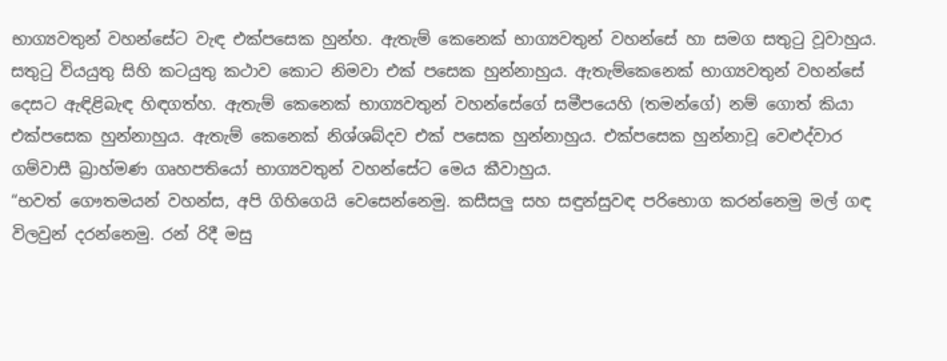භාග්‍යවතුන් වහන්සේට වැඳ එක්පසෙක හුන්හ. ඇතැම් කෙනෙක් භාග්‍යවතුන් වහන්සේ හා සමග සතුටු වූවාහුය. සතුටු වියයුතු සිහි කටයුතු කථාව කොට නිමවා එක් පසෙක හුන්නාහුය. ඇතැම්කෙනෙක් භාග්‍යවතුන් වහන්සේ දෙසට ඇඳිළිබැඳ හිඳගත්හ. ඇතැම් කෙනෙක් භාග්‍යවතුන් වහන්සේගේ සමීපයෙහි (තමන්ගේ) නම් ගොත් කියා එක්පසෙක හුන්නාහුය. ඇතැම් කෙනෙක් නිශ්ශබ්දව එක් පසෙක හුන්නාහුය. එක්පසෙක හුන්නාවූ වෙළුද්වාර ගම්වාසී බ්‍රාහ්මණ ගෘහපතියෝ භාග්‍යවතුන් වහන්සේට මෙය කීවාහුය.
“භවත් ගෞතමයන් වහන්ස, අපි ගිහිගෙයි වෙසෙන්නෙමු. කසීසලු සහ සඳුන්සුවඳ පරිභොග කරන්නෙමු මල් ගඳ විලවුන් දරන්නෙමු. රන් රිදී මසු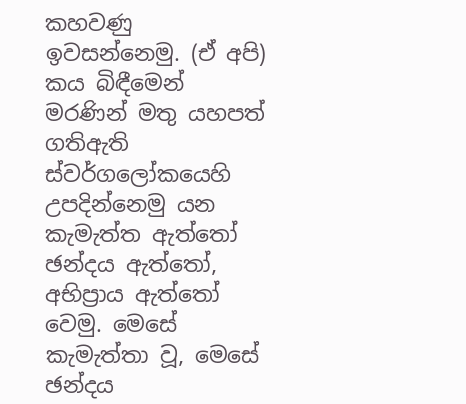කහවණු ඉවසන්නෙමු. (ඒ අපි) කය බිඳීමෙන් මරණින් මතු යහපත් ගතිඇති ස්වර්ගලෝකයෙහි උපදින්නෙමු යන කැමැත්ත ඇත්තෝ ඡන්දය ඇත්තෝ, අභිප්‍රාය ඇත්තෝ වෙමු. මෙසේ කැමැත්තා වූ, මෙසේ ඡන්දය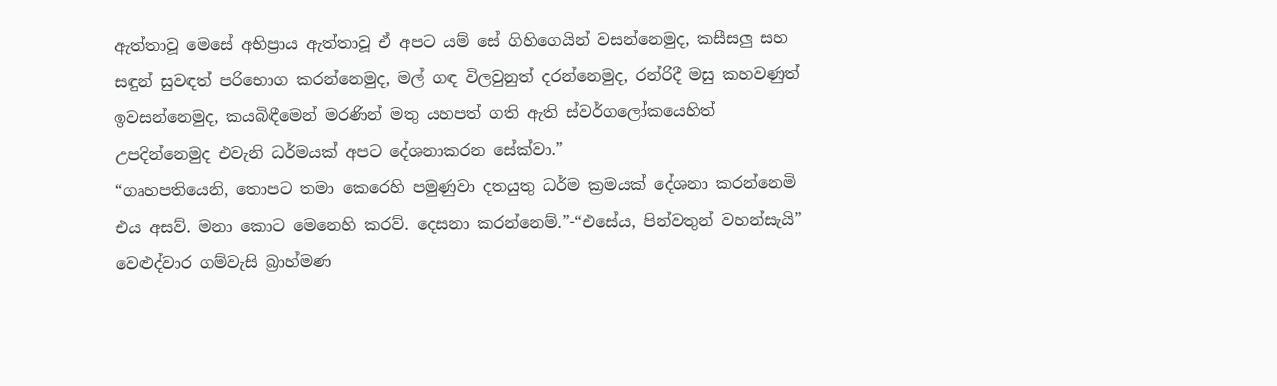ඇත්තාවූ මෙසේ අභිප්‍රාය ඇත්තාවූ ඒ අපට යම් සේ ගිහිගෙයින් වසන්නෙමුද, කසීසලු සහ සඳුන් සුවඳත් පරිභොග කරන්නෙමුද, මල් ගඳ විලවුනුත් දරන්නෙමුද, රන්රිදී මසු කහවණුත් ඉවසන්නෙමුද, කයබිඳීමෙන් මරණින් මතු යහපත් ගති ඇති ස්වර්ගලෝකයෙහිත් උපදින්නෙමුද එවැනි ධර්මයක් අපට දේශනාකරන සේක්වා.”
“ගෘහපතියෙනි, තොපට තමා කෙරෙහි පමුණුවා දතයුතු ධර්ම ක්‍රමයක් දේශනා කරන්නෙමි එය අසව්. මනා කොට මෙනෙහි කරව්. දෙසනා කරන්නෙම්.”-“එසේය, පින්වතුන් වහන්සැයි” වෙළුද්වාර ගම්වැසි බ්‍රාහ්මණ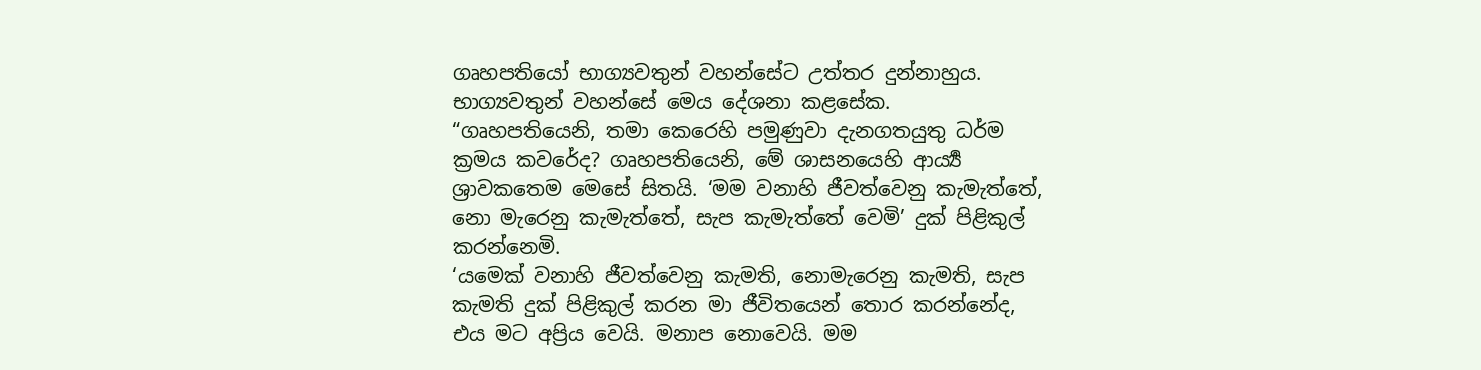ගෘහපතියෝ භාග්‍යවතුන් වහන්සේට උත්තර දුන්නාහුය. භාග්‍යවතුන් වහන්සේ මෙය දේශනා කළසේක.
“ගෘහපතියෙනි, තමා කෙරෙහි පමුණුවා දැනගතයුතු ධර්ම ක්‍රමය කවරේද? ගෘහපතියෙනි, මේ ශාසනයෙහි ආර්‍ය්‍ය ශ්‍රාවකතෙම මෙසේ සිතයි. ‘මම වනාහි ජීවත්වෙනු කැමැත්තේ, නො මැරෙනු කැමැත්තේ, සැප කැමැත්තේ වෙමි’ දුක් පිළිකුල් කරන්නෙමි.
‘යමෙක් වනාහි ජීවත්වෙනු කැමති, නොමැරෙනු කැමති, සැප කැමති දුක් පිළිකුල් කරන මා ජීවිතයෙන් තොර කරන්නේද, එය මට අප්‍රිය වෙයි. මනාප නොවෙයි. මම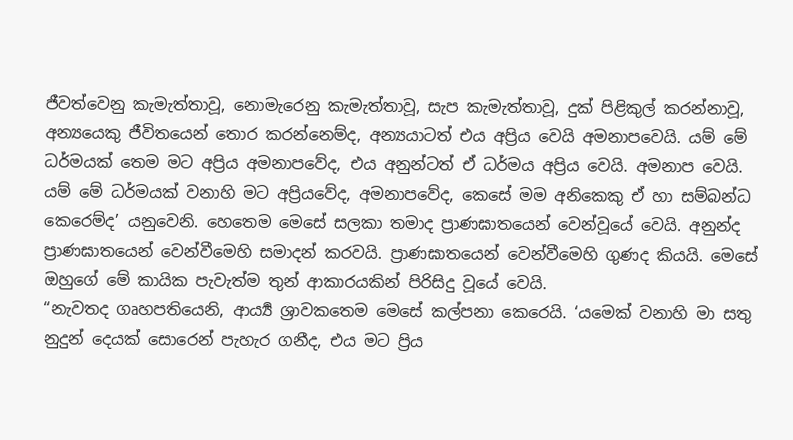ජීවත්වෙනු කැමැත්තාවූ, නොමැරෙනු කැමැත්තාවූ, සැප කැමැත්තාවූ, දුක් පිළිකුල් කරන්නාවූ, අන්‍යයෙකු ජීවිතයෙන් තොර කරන්නෙම්ද, අන්‍යයාටත් එය අප්‍රිය වෙයි අමනාපවෙයි. යම් මේ ධර්මයක් තෙම මට අප්‍රිය අමනාපවේද, එය අනුන්ටත් ඒ ධර්මය අප්‍රිය වෙයි. අමනාප වෙයි. යම් මේ ධර්මයක් වනාහි මට අප්‍රියවේද, අමනාපවේද, කෙසේ මම අනිකෙකු ඒ හා සම්බන්ධ කෙරෙම්ද’ යනුවෙනි. හෙතෙම මෙසේ සලකා තමාද ප්‍රාණඝාතයෙන් වෙන්වූයේ වෙයි. අනුන්ද ප්‍රාණඝාතයෙන් වෙන්වීමෙහි සමාදන් කරවයි. ප්‍රාණඝාතයෙන් වෙන්වීමෙහි ගුණද කියයි. මෙසේ ඔහුගේ මේ කායික පැවැත්ම තුන් ආකාරයකින් පිරිසිදු වූයේ වෙයි.
“නැවතද ගෘහපතියෙනි, ආර්‍ය්‍ය ශ්‍රාවකතෙම මෙසේ කල්පනා කෙරෙයි. ‘යමෙක් වනාහි මා සතු නුදුන් දෙයක් සොරෙන් පැහැර ගනීද, එය මට ප්‍රිය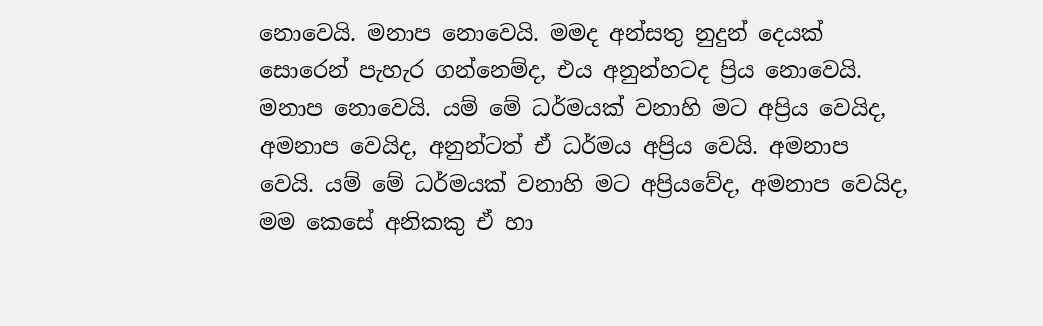නොවෙයි. මනාප නොවෙයි. මමද අන්සතු නුදුන් දෙයක් සොරෙන් පැහැර ගන්නෙම්ද, එය අනුන්හටද ප්‍රිය නොවෙයි. මනාප නොවෙයි. යම් මේ ධර්මයක් වනාහි මට අප්‍රිය වෙයිද, අමනාප වෙයිද, අනුන්ටත් ඒ ධර්මය අප්‍රිය වෙයි. අමනාප වෙයි. යම් මේ ධර්මයක් වනාහි මට අප්‍රියවේද, අමනාප වෙයිද, මම කෙසේ අනිකකු ඒ හා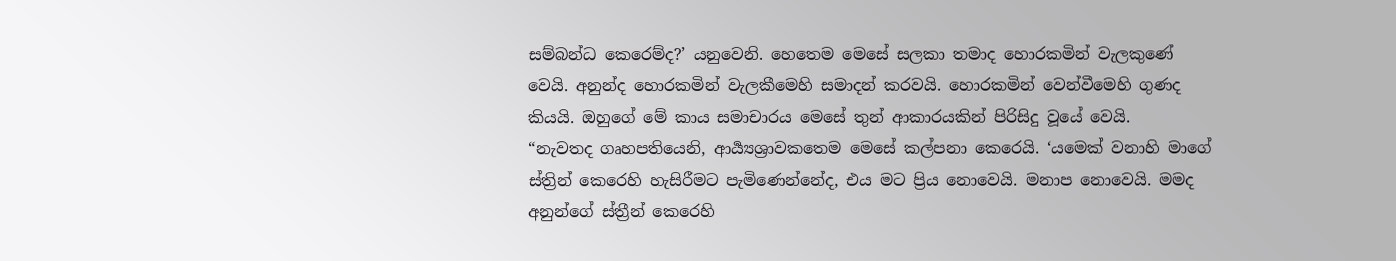සම්බන්ධ කෙරෙම්ද?’ යනුවෙනි. හෙතෙම මෙසේ සලකා තමාද හොරකමින් වැලකුණේ වෙයි. අනුන්ද හොරකමින් වැලකීමෙහි සමාදන් කරවයි. හොරකමින් වෙන්වීමෙහි ගුණද කියයි. ඔහුගේ මේ කාය සමාචාරය මෙසේ තුන් ආකාරයකින් පිරිසිදු වූයේ වෙයි.
“නැවතද ගෘහපතියෙනි, ආර්‍ය්‍යශ්‍රාවකතෙම මෙසේ කල්පනා කෙරෙයි. ‘යමෙක් වනාහි මාගේ ස්ත්‍රින් කෙරෙහි හැසිරීමට පැමිණෙන්නේද, එය මට ප්‍රිය නොවෙයි. මනාප නොවෙයි. මමද අනුන්ගේ ස්ත්‍රීන් කෙරෙහි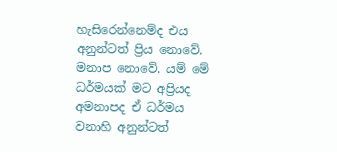හැසිරෙන්නෙම්ද එය අනුන්ටත් ප්‍රිය නොවේ. මනාප නොවේ. යම් මේ ධර්මයක් මට අප්‍රියද අමනාපද ඒ ධර්මය වනාහි අනුන්ටත්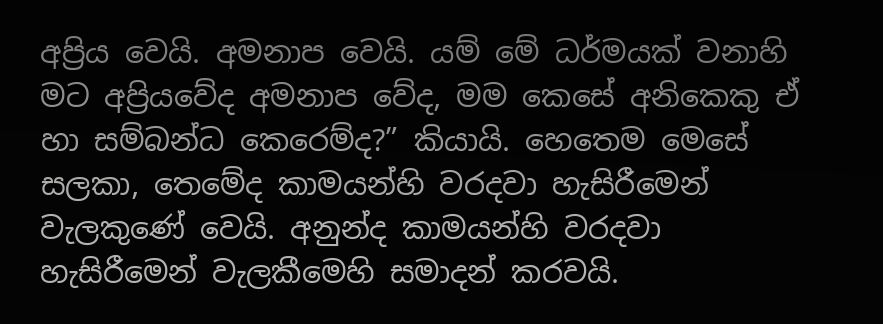අප්‍රිය වෙයි. අමනාප වෙයි. යම් මේ ධර්මයක් වනාහි මට අප්‍රියවේද අමනාප වේද, මම කෙසේ අනිකෙකු ඒ හා සම්බන්ධ කෙරෙම්ද?” කියායි. හෙතෙම මෙසේ සලකා, තෙමේද කාමයන්හි වරදවා හැසිරීමෙන් වැලකුණේ වෙයි. අනුන්ද කාමයන්හි වරදවා හැසිරීමෙන් වැලකීමෙහි සමාදන් කරවයි.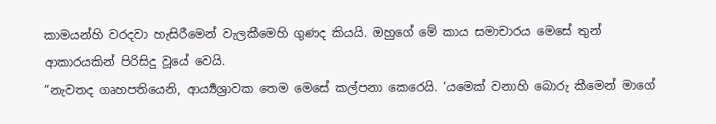කාමයන්හි වරදවා හැසිරීමෙන් වැලකීමෙහි ගුණද කියයි. ඔහුගේ මේ කාය සමාචාරය මෙසේ තුන් ආකාරයකින් පිරිසිදු වූයේ වෙයි.
“නැවතද ගෘහපතියෙනි, ආර්‍ය්‍යශ්‍රාවක තෙම මෙසේ කල්පනා කෙරෙයි. ‘යමෙක් වනාහි බොරු කීමෙන් මාගේ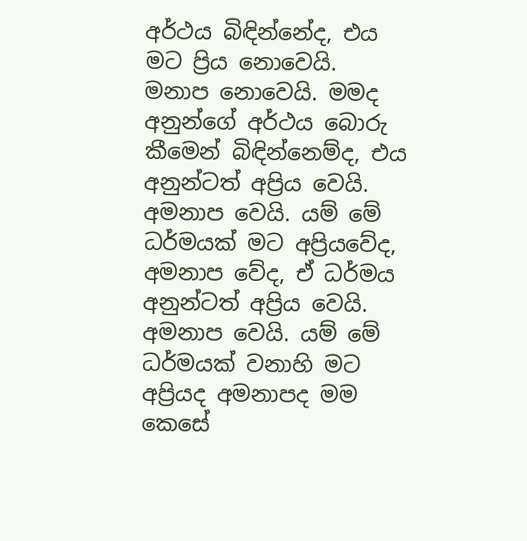අර්ථය බිඳින්නේද, එය මට ප්‍රිය නොවෙයි. මනාප නොවෙයි. මමද අනුන්ගේ අර්ථය බොරු කීමෙන් බිඳින්නෙම්ද, එය අනුන්ටත් අප්‍රිය වෙයි. අමනාප වෙයි. යම් මේ ධර්මයක් මට අප්‍රියවේද, අමනාප වේද, ඒ ධර්මය අනුන්ටත් අප්‍රිය වෙයි. අමනාප වෙයි. යම් මේ ධර්මයක් වනාහි මට අප්‍රියද අමනාපද මම කෙසේ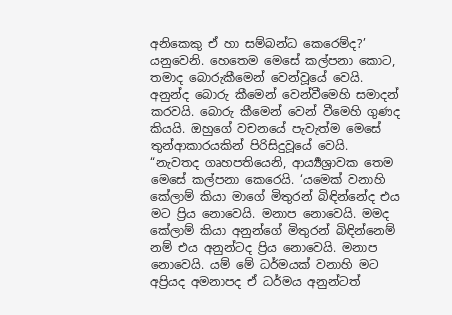අනිකෙකු ඒ හා සම්බන්ධ කෙරෙම්ද?’ යනුවෙනි. හෙතෙම මෙසේ කල්පනා කොට, තමාද බොරුකීමෙන් වෙන්වූයේ වෙයි. අනුන්ද බොරු කීමෙන් වෙන්වීමෙහි සමාදන් කරවයි. බොරු කීමෙන් වෙන් වීමෙහි ගුණද කියයි. ඔහුගේ වචනයේ පැවැත්ම මෙසේ තුන්ආකාරයකින් පිරිසිදුවූයේ වෙයි.
“නැවතද ගෘහපතියෙනි, ආර්‍ය්‍යශ්‍රාවක තෙම මෙසේ කල්පනා කෙරෙයි. ‘යමෙක් වනාහි කේලාම් කියා මාගේ මිතුරන් බිඳින්නේද එය මට ප්‍රිය නොවෙයි. මනාප නොවෙයි. මමද කේලාම් කියා අනුන්ගේ මිතුරන් බිඳින්නෙම් නම් එය අනුන්ටද ප්‍රිය නොවෙයි. මනාප නොවෙයි. යම් මේ ධර්මයක් වනාහි මට අප්‍රියද අමනාපද ඒ ධර්මය අනුන්ටත්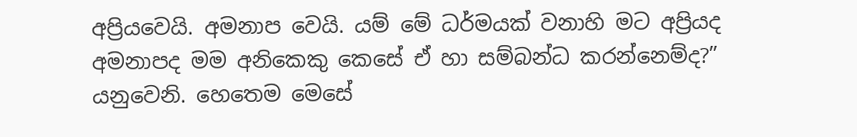අප්‍රියවෙයි. අමනාප වෙයි. යම් මේ ධර්මයක් වනාහි මට අප්‍රියද අමනාපද මම අනිකෙකු කෙසේ ඒ හා සම්බන්ධ කරන්නෙම්ද?” යනුවෙනි. හෙතෙම මෙසේ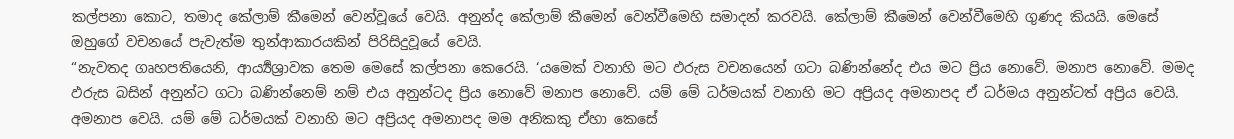කල්පනා කොට, තමාද කේලාම් කීමෙන් වෙන්වූයේ වෙයි. අනුන්ද කේලාම් කීමෙන් වෙන්වීමෙහි සමාදන් කරවයි. කේලාම් කීමෙන් වෙන්වීමෙහි ගුණද කියයි. මෙසේ ඔහුගේ වචනයේ පැවැත්ම තුන්ආකාරයකින් පිරිසිදුවූයේ වෙයි.
“නැවතද ගෘහපතියෙනි, ආර්‍ය්‍යශ්‍රාවක තෙම මෙසේ කල්පනා කෙරෙයි. ‘යමෙක් වනාහි මට ඵරුස වචනයෙන් ගටා බණින්නේද එය මට ප්‍රිය නොවේ. මනාප නොවේ. මමද ඵරුස බසින් අනුන්ට ගටා බණින්නෙම් නම් එය අනුන්ටද ප්‍රිය නොවේ මනාප නොවේ. යම් මේ ධර්මයක් වනාහි මට අප්‍රියද අමනාපද ඒ ධර්මය අනුන්ටත් අප්‍රිය වෙයි. අමනාප වෙයි. යම් මේ ධර්මයක් වනාහි මට අප්‍රියද අමනාපද මම අනිකකු ඒහා කෙසේ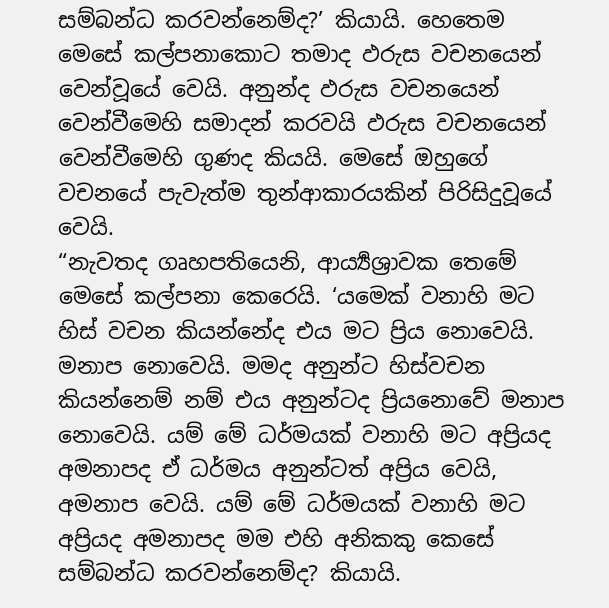සම්බන්ධ කරවන්නෙම්ද?’ කියායි. හෙතෙම මෙසේ කල්පනාකොට තමාද ඵරුස වචනයෙන් වෙන්වූයේ වෙයි. අනුන්ද ඵරුස වචනයෙන් වෙන්වීමෙහි සමාදන් කරවයි ඵරුස වචනයෙන් වෙන්වීමෙහි ගුණද කියයි. මෙසේ ඔහුගේ වචනයේ පැවැත්ම තුන්ආකාරයකින් පිරිසිදුවූයේ වෙයි.
“නැවතද ගෘහපතියෙනි, ආර්‍ය්‍යශ්‍රාවක තෙමේ මෙසේ කල්පනා කෙරෙයි. ‘යමෙක් වනාහි මට හිස් වචන කියන්නේද එය මට ප්‍රිය නොවෙයි. මනාප නොවෙයි. මමද අනුන්ට හිස්වචන කියන්නෙම් නම් එය අනුන්ටද ප්‍රියනොවේ මනාප නොවෙයි. යම් මේ ධර්මයක් වනාහි මට අප්‍රියද අමනාපද ඒ ධර්මය අනුන්ටත් අප්‍රිය වෙයි, අමනාප වෙයි. යම් මේ ධර්මයක් වනාහි මට අප්‍රියද අමනාපද මම එහි අනිකකු කෙසේ සම්බන්ධ කරවන්නෙම්ද? කියායි.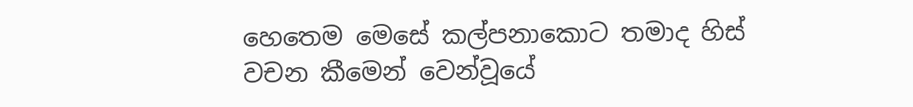හෙතෙම මෙසේ කල්පනාකොට තමාද හිස් වචන කීමෙන් වෙන්වූයේ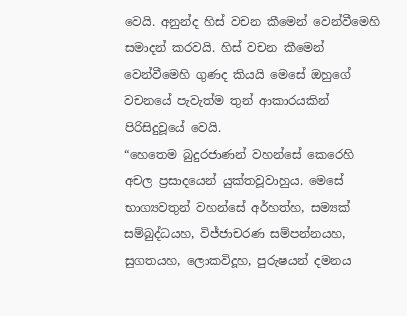වෙයි. අනුන්ද හිස් වචන කීමෙන් වෙන්වීමෙහි සමාදන් කරවයි. හිස් වචන කීමෙන් වෙන්වීමෙහි ගුණද කියයි මෙසේ ඔහුගේ වචනයේ පැවැත්ම තුන් ආකාරයකින් පිරිසිදුවූයේ වෙයි.
“හෙතෙම බුදුරජාණන් වහන්සේ කෙරෙහි අචල ප්‍රසාදයෙන් යුක්තවූවාහුය. මෙසේ භාග්‍යවතුන් වහන්සේ අර්හත්හ, සම්‍යක් සම්බුද්ධයහ, විජ්ජාචරණ සම්පන්නයහ, සුගතයහ, ලොකවිදූහ, පුරුෂයන් දමනය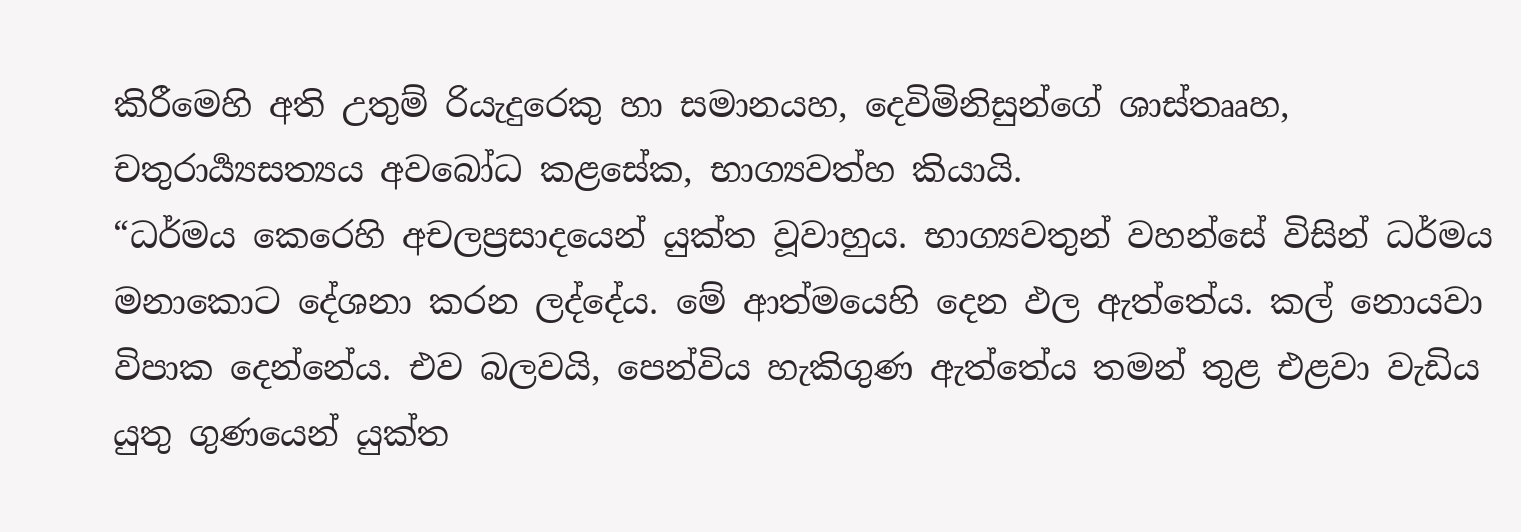කිරීමෙහි අති උතුම් රියැදුරෙකු හා සමානයහ, දෙවිමිනිසුන්ගේ ශාස්තෲහ, චතුරාර්‍ය්‍යසත්‍යය අවබෝධ කළසේක, භාග්‍යවත්හ කියායි.
“ධර්මය කෙරෙහි අචලප්‍රසාදයෙන් යුක්ත වූවාහුය. භාග්‍යවතුන් වහන්සේ විසින් ධර්මය මනාකොට දේශනා කරන ලද්දේය. මේ ආත්මයෙහි දෙන ඵල ඇත්තේය. කල් නොයවා විපාක දෙන්නේය. එව බලවයි, පෙන්විය හැකිගුණ ඇත්තේය තමන් තුළ එළවා වැඩිය යුතු ගුණයෙන් යුක්ත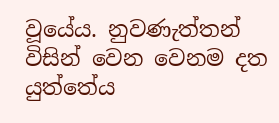වූයේය. නුවණැත්තන් විසින් වෙන වෙනම දත යුත්තේය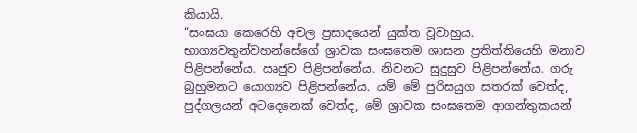කියායි.
“සංඝයා කෙරෙහි අචල ප්‍රසාදයෙන් යුක්ත වූවාහුය. භාග්‍යවතුන්වහන්සේගේ ශ්‍රාවක සංඝතෙම ශාසන ප්‍රතිත්තියෙහි මනාව පිළිපන්නේය. ඍජුව පිළිපන්නේය. නිවනට සුදුසුව පිළිපන්නේය. ගරු බුහුමනට යොග්‍යව පිළිපන්නේය. යම් මේ පුරිසයුග සතරක් වෙත්ද, පුද්ගලයන් අටදෙනෙක් වෙත්ද, මේ ශ්‍රාවක සංඝතෙම ආගන්තුකයන්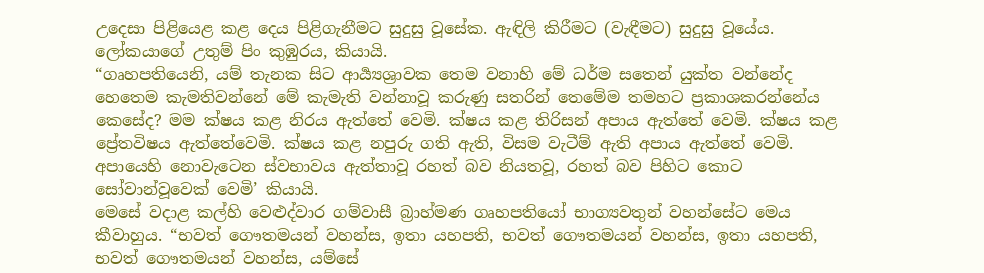උදෙසා පිළියෙළ කළ දෙය පිළිගැනීමට සුදුසු වූසේක. ඇඳිලි කිරීමට (වැඳීමට) සුදුසු වූයේය. ලෝකයාගේ උතුම් පිං කුඹුරය, කියායි.
“ගෘහපතියෙනි, යම් තැනක සිට ආර්‍ය්‍යශ්‍රාවක තෙම වනාහි මේ ධර්ම සතෙන් යුක්ත වන්නේද හෙතෙම කැමතිවන්නේ මේ කැමැති වන්නාවූ කරුණු සතරින් තෙමේම තමහට ප්‍රකාශකරන්නේය කෙසේද? මම ක්ෂය කළ නිරය ඇත්තේ වෙමි. ක්ෂය කළ තිරිසන් අපාය ඇත්තේ වෙමි. ක්ෂය කළ ප්‍රේතවිෂය ඇත්තේවෙමි. ක්ෂය කළ නපුරු ගති ඇති, විසම වැටීම් ඇති අපාය ඇත්තේ වෙමි. අපායෙහි නොවැටෙන ස්වභාවය ඇත්තාවූ රහත් බව නියතවූ, රහත් බව පිහිට කොට සෝවාන්වූවෙක් වෙමි’ කියායි.
මෙසේ වදාළ කල්හි වෙළුද්වාර ගම්වාසී බ්‍රාහ්මණ ගෘහපතියෝ භාග්‍යවතුන් වහන්සේට මෙය කීවාහුය. “භවත් ගෞතමයන් වහන්ස, ඉතා යහපති, භවත් ගෞතමයන් වහන්ස, ඉතා යහපති, භවත් ගෞතමයන් වහන්ස, යම්සේ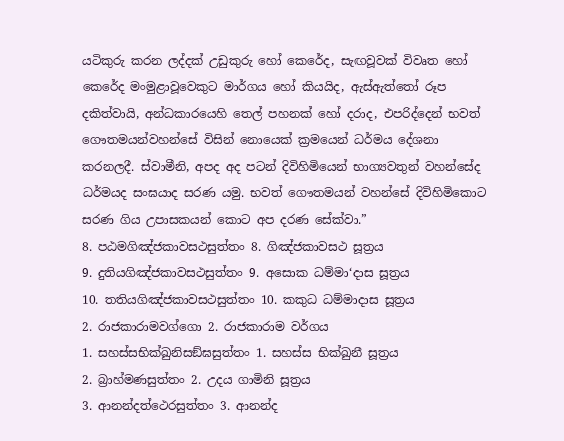යටිකුරු කරන ලද්දක් උඩුකුරු හෝ කෙරේද, සැඟවූවක් විවෘත හෝ කෙරේද මංමුළාවූවෙකුට මාර්ගය හෝ කියයිද, ඇස්ඇත්තෝ රූප දකිත්වායි, අන්ධකාරයෙහි තෙල් පහනක් හෝ දරාද, එපරිද්දෙන් භවත් ගෞතමයන්වහන්සේ විසින් නොයෙක් ක්‍රමයෙන් ධර්මය දේශනා කරනලදී. ස්වාමීනි, අපද අද පටන් දිවිහිමියෙන් භාග්‍යවතුන් වහන්සේද ධර්මයද සංඝයාද සරණ යමු. භවත් ගෞතමයන් වහන්සේ දිවිහිමිකොට සරණ ගිය උපාසකයන් කොට අප දරණ සේක්වා.”
8. පඨමගිඤ්ජකාවසථසුත්තං 8. ගිඤ්ජකාවසථ සූත්‍රය
9. දුතියගිඤ්ජකාවසථසුත්තං 9. අසොක ධම්මා‘දාස සූත්‍රය
10. තතියගිඤ්ජකාවසථසුත්තං 10. කකුධ ධම්මාදාස සූත්‍රය
2. රාජකාරාමවග්ගො 2. රාජකාරාම වර්ගය
1. සහස්සභික්ඛුනිසඞ්ඝසුත්තං 1. සහස්ස භික්ඛුනී සූත්‍රය
2. බ්‍රාහ්මණසුත්තං 2. උදය ගාමිනි සූත්‍රය
3. ආනන්දත්ථෙරසුත්තං 3. ආනන්ද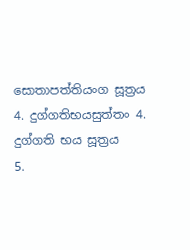සොතාපත්තියංග සූත්‍රය
4. දුග්ගතිභයසුත්තං 4. දුග්ගති භය සූත්‍රය
5.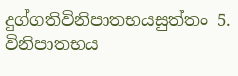දුග්ගතිවිනිපාතභයසුත්තං 5. විනිපාතභය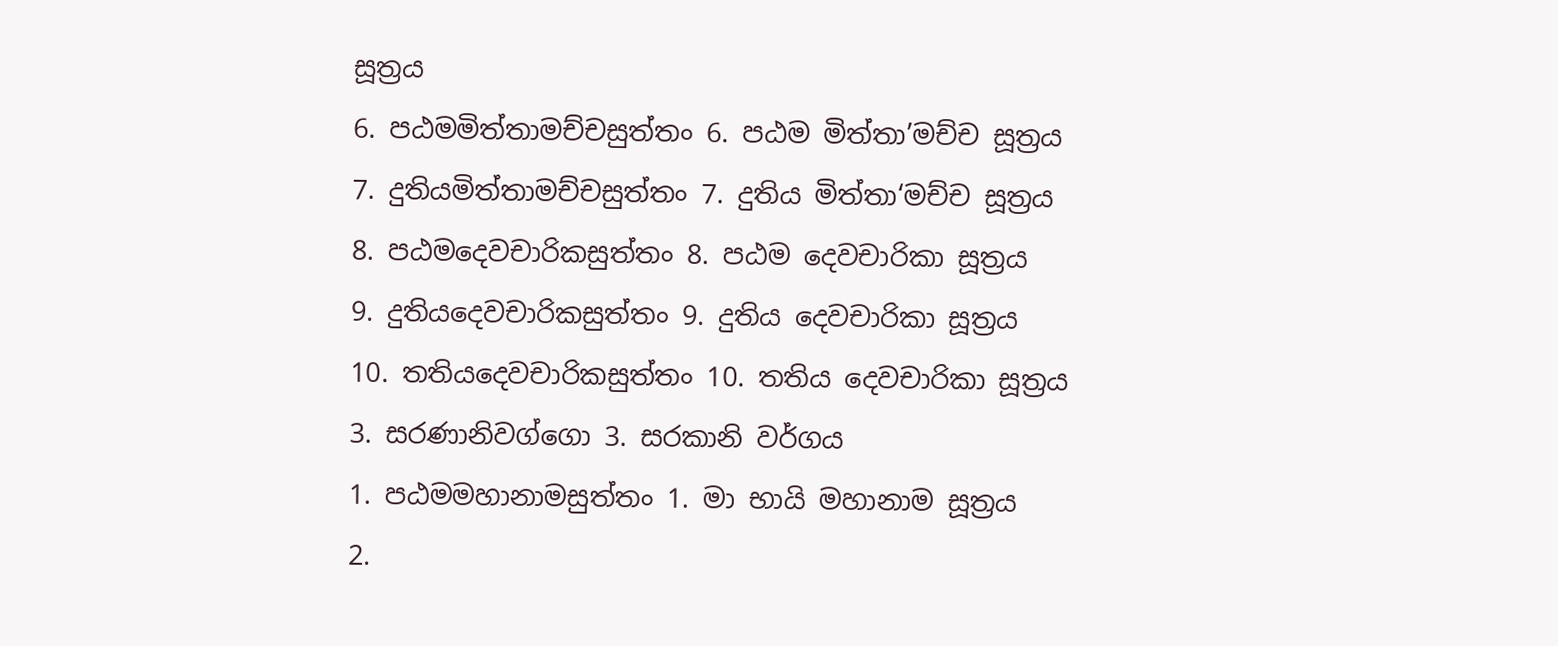සූත්‍රය
6. පඨමමිත්තාමච්චසුත්තං 6. පඨම මිත්තා’මච්ච සූත්‍රය
7. දුතියමිත්තාමච්චසුත්තං 7. දුතිය මිත්තා‘මච්ච සූත්‍රය
8. පඨමදෙවචාරිකසුත්තං 8. පඨම දෙවචාරිකා සූත්‍රය
9. දුතියදෙවචාරිකසුත්තං 9. දුතිය දෙවචාරිකා සූත්‍රය
10. තතියදෙවචාරිකසුත්තං 10. තතිය දෙවචාරිකා සූත්‍රය
3. සරණානිවග්ගො 3. සරකානි වර්ගය
1. පඨමමහානාමසුත්තං 1. මා භායි මහානාම සූත්‍රය
2.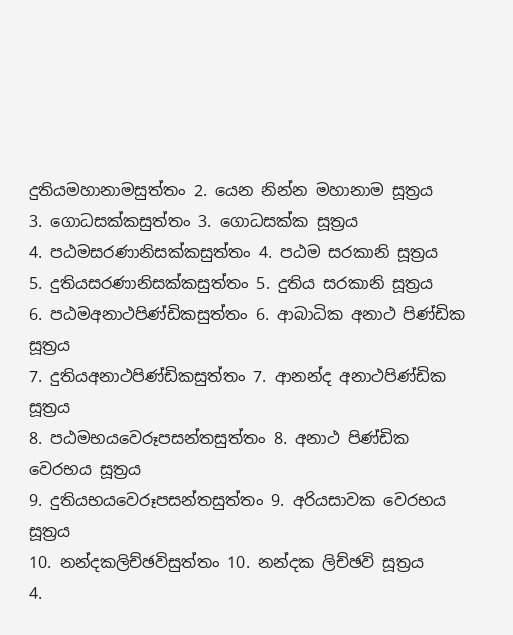දුතියමහානාමසුත්තං 2. යෙන නින්න මහානාම සූත්‍රය
3. ගොධසක්කසුත්තං 3. ගොධසක්ක සූත්‍රය
4. පඨමසරණානිසක්කසුත්තං 4. පඨම සරකානි සූත්‍රය
5. දුතියසරණානිසක්කසුත්තං 5. දුතිය සරකානි සූත්‍රය
6. පඨමඅනාථපිණ්ඩිකසුත්තං 6. ආබාධික අනාථ පිණ්ඩික සූත්‍රය
7. දුතියඅනාථපිණ්ඩිකසුත්තං 7. ආනන්ද අනාථපිණ්ඩික සූත්‍රය
8. පඨමභයවෙරූපසන්තසුත්තං 8. අනාථ පිණ්ඩික වෙරභය සූත්‍රය
9. දුතියභයවෙරූපසන්තසුත්තං 9. අරියසාවක වෙරභය සූත්‍රය
10. නන්දකලිච්ඡවිසුත්තං 10. නන්දක ලිච්ඡවි සූත්‍රය
4.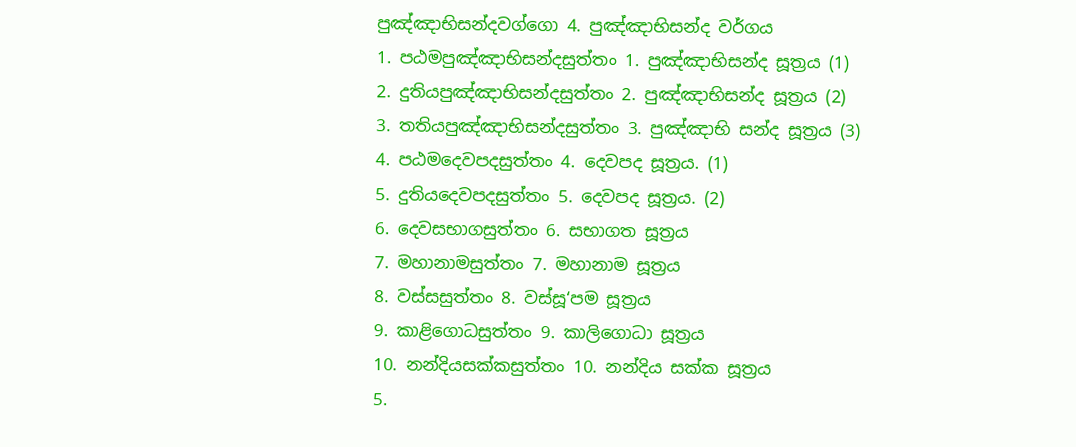පුඤ්ඤාභිසන්දවග්ගො 4. පුඤ්ඤාභිසන්ද වර්ගය
1. පඨමපුඤ්ඤාභිසන්දසුත්තං 1. පුඤ්ඤාභිසන්ද සූත්‍රය (1)
2. දුතියපුඤ්ඤාභිසන්දසුත්තං 2. පුඤ්ඤාභිසන්ද සූත්‍රය (2)
3. තතියපුඤ්ඤාභිසන්දසුත්තං 3. පුඤ්ඤාභි සන්ද සූත්‍රය (3)
4. පඨමදෙවපදසුත්තං 4. දෙවපද සූත්‍රය. (1)
5. දුතියදෙවපදසුත්තං 5. දෙවපද සූත්‍රය. (2)
6. දෙවසභාගසුත්තං 6. සභාගත සූත්‍රය
7. මහානාමසුත්තං 7. මහානාම සූත්‍රය
8. වස්සසුත්තං 8. වස්සූ‘පම සූත්‍රය
9. කාළිගොධසුත්තං 9. කාලිගොධා සූත්‍රය
10. නන්දියසක්කසුත්තං 10. නන්දිය සක්ක සූත්‍රය
5.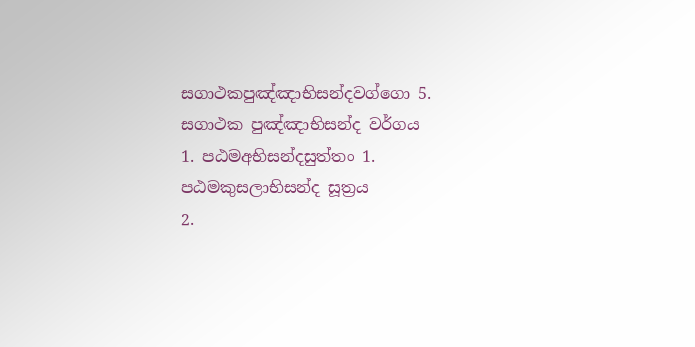සගාථකපුඤ්ඤාභිසන්දවග්ගො 5. සගාථක පුඤ්ඤාභිසන්ද වර්ගය
1. පඨමඅභිසන්දසුත්තං 1. පඨමකුසලාභිසන්ද සූත්‍රය
2.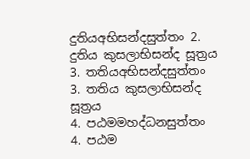දුතියඅභිසන්දසුත්තං 2. දුතිය කුසලාභිසන්ද සූත්‍රය
3. තතියඅභිසන්දසුත්තං 3. තතිය කුසලාභිසන්ද සූත්‍රය
4. පඨමමහද්ධනසුත්තං 4. පඨම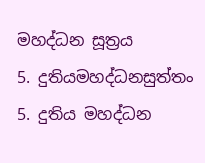මහද්ධන සූත්‍රය
5. දුතියමහද්ධනසුත්තං 5. දුතිය මහද්ධන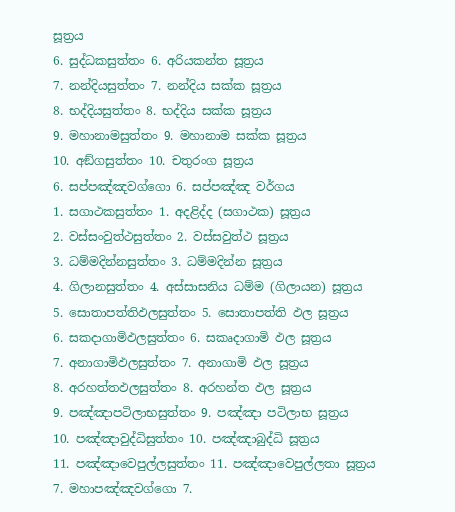සූත්‍රය
6. සුද්ධකසුත්තං 6. අරියකන්ත සූත්‍රය
7. නන්දියසුත්තං 7. නන්දිය සක්ක සූත්‍රය
8. භද්දියසුත්තං 8. භද්දිය සක්ක සූත්‍රය
9. මහානාමසුත්තං 9. මහානාම සක්ක සූත්‍රය
10. අඞ්ගසුත්තං 10. චතුරංග සූත්‍රය
6. සප්පඤ්ඤවග්ගො 6. සප්පඤ්ඤ වර්ගය
1. සගාථකසුත්තං 1. අදළිද්ද (සගාථක) සූත්‍රය
2. වස්සංවුත්ථසුත්තං 2. වස්සවුත්ථ සූත්‍රය
3. ධම්මදින්නසුත්තං 3. ධම්මදින්න සූත්‍රය
4. ගිලානසුත්තං 4. අස්සාසනිය ධම්ම (ගිලායන) සූත්‍රය
5. සොතාපත්තිඵලසුත්තං 5. සොතාපත්ති ඵල සූත්‍රය
6. සකදාගාමිඵලසුත්තං 6. සකෘදාගාමි ඵල සූත්‍රය
7. අනාගාමිඵලසුත්තං 7. අනාගාමි ඵල සූත්‍රය
8. අරහත්තඵලසුත්තං 8. අරහන්ත ඵල සූත්‍රය
9. පඤ්ඤාපටිලාභසුත්තං 9. පඤ්ඤා පටිලාභ සූත්‍රය
10. පඤ්ඤාවුද්ධිසුත්තං 10. පඤ්ඤාබුද්ධි සූත්‍රය
11. පඤ්ඤාවෙපුල්ලසුත්තං 11. පඤ්ඤාවෙපුල්ලතා සූත්‍රය
7. මහාපඤ්ඤවග්ගො 7.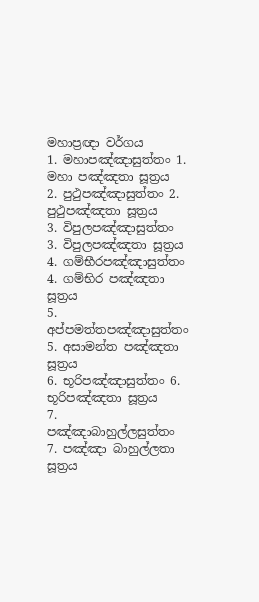මහාප්‍රඥා වර්ගය
1. මහාපඤ්ඤාසුත්තං 1. මහා පඤ්ඤතා සූත්‍රය
2. පුථුපඤ්ඤාසුත්තං 2. පුථුපඤ්ඤතා සූත්‍රය
3. විපුලපඤ්ඤාසුත්තං 3. විපුලපඤ්ඤතා සූත්‍රය
4. ගම්භීරපඤ්ඤාසුත්තං 4. ගම්භිර පඤ්ඤතා සූත්‍රය
5. අප්පමත්තපඤ්ඤාසුත්තං 5. අසාමන්ත පඤ්ඤතා සූත්‍රය
6. භූරිපඤ්ඤාසුත්තං 6. භූරිපඤ්ඤතා සූත්‍රය
7. පඤ්ඤාබාහුල්ලසුත්තං 7. පඤ්ඤා බාහුල්ලතා සූත්‍රය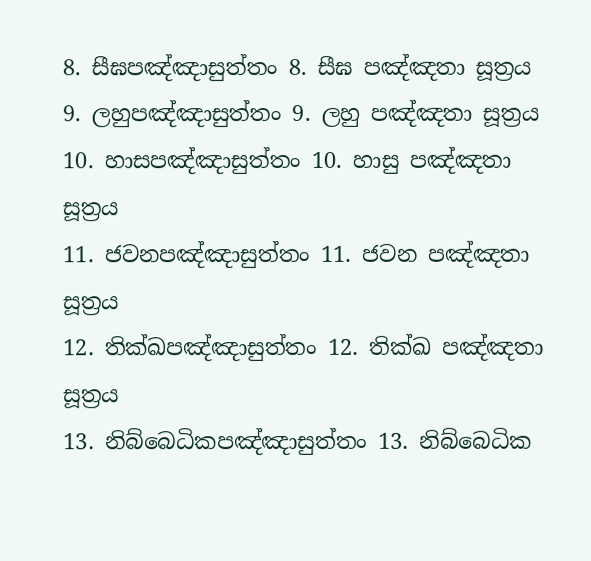8. සීඝපඤ්ඤාසුත්තං 8. සීඝ පඤ්ඤතා සූත්‍රය
9. ලහුපඤ්ඤාසුත්තං 9. ලහු පඤ්ඤතා සූත්‍රය
10. හාසපඤ්ඤාසුත්තං 10. හාසු පඤ්ඤතා සූත්‍රය
11. ජවනපඤ්ඤාසුත්තං 11. ජවන පඤ්ඤතා සූත්‍රය
12. තික්ඛපඤ්ඤාසුත්තං 12. තික්ඛ පඤ්ඤතා සූත්‍රය
13. නිබ්බෙධිකපඤ්ඤාසුත්තං 13. නිබ්බෙධික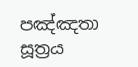පඤ්ඤතා සූත්‍රය